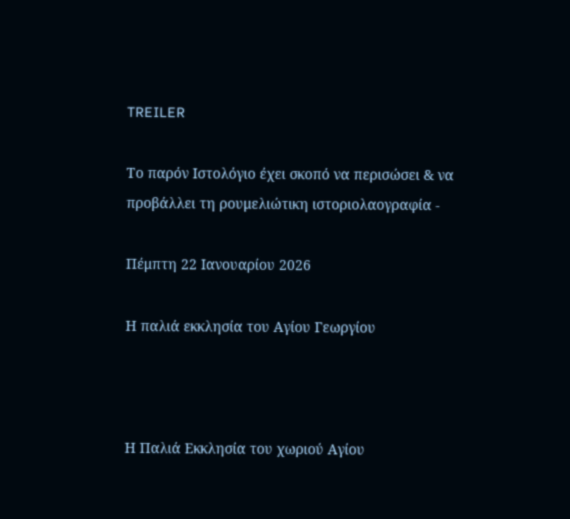TREILER

Το παρόν Ιστολόγιο έχει σκοπό να περισώσει & να προβάλλει τη ρουμελιώτικη ιστοριολαογραφία -

Πέμπτη 22 Ιανουαρίου 2026

Η παλιά εκκλησία του Αγίου Γεωργίου



Η Παλιά Εκκλησία του χωριού Αγίου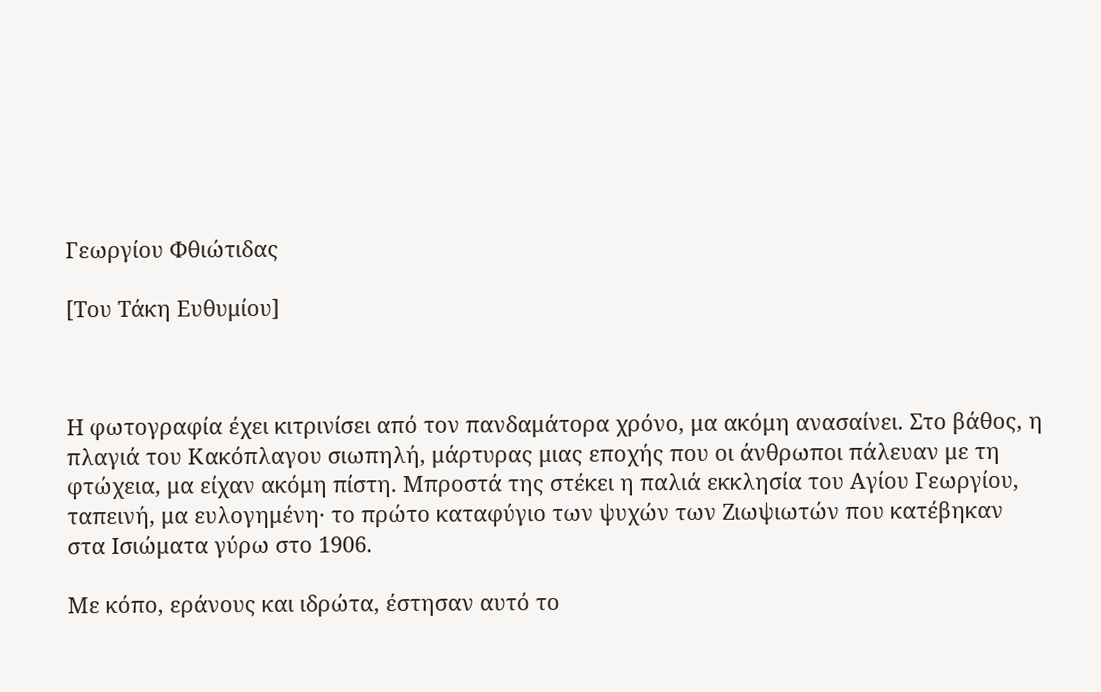Γεωργίου Φθιώτιδας

[Του Τάκη Ευθυμίου]



Η φωτογραφία έχει κιτρινίσει από τον πανδαμάτορα χρόνο, μα ακόμη ανασαίνει. Στο βάθος, η πλαγιά του Κακόπλαγου σιωπηλή, μάρτυρας μιας εποχής που οι άνθρωποι πάλευαν με τη φτώχεια, μα είχαν ακόμη πίστη. Μπροστά της στέκει η παλιά εκκλησία του Αγίου Γεωργίου, ταπεινή, μα ευλογημένη· το πρώτο καταφύγιο των ψυχών των Ζιωψιωτών που κατέβηκαν στα Ισιώματα γύρω στο 1906.

Με κόπο, εράνους και ιδρώτα, έστησαν αυτό το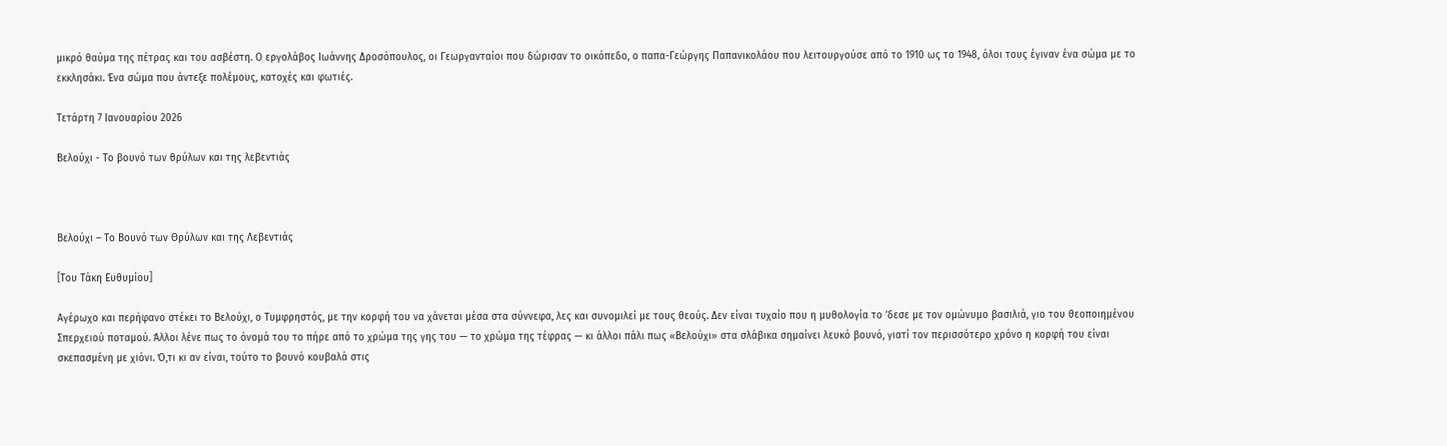μικρό θαύμα της πέτρας και του ασβέστη. Ο εργολάβος Ιωάννης Δροσόπουλος, οι Γεωργανταίοι που δώρισαν το οικόπεδο, ο παπα-Γεώργης Παπανικολάου που λειτουργούσε από το 1910 ως το 1948, όλοι τους έγιναν ένα σώμα με το εκκλησάκι. Ένα σώμα που άντεξε πολέμους, κατοχές και φωτιές.

Τετάρτη 7 Ιανουαρίου 2026

Βελούχι - Το βουνό των θρύλων και της λεβεντιάς



Βελούχι – Το Βουνό των Θρύλων και της Λεβεντιάς

[Του Τάκη Ευθυμίου]

Αγέρωχο και περήφανο στέκει το Βελούχι, ο Τυμφρηστός, με την κορφή του να χάνεται μέσα στα σύννεφα, λες και συνομιλεί με τους θεούς. Δεν είναι τυχαίο που η μυθολογία το ’δεσε με τον ομώνυμο βασιλιά, γιο του θεοποιημένου Σπερχειού ποταμού. Άλλοι λένε πως το όνομά του το πήρε από το χρώμα της γης του — το χρώμα της τέφρας — κι άλλοι πάλι πως «Βελούχι» στα σλάβικα σημαίνει λευκό βουνό, γιατί τον περισσότερο χρόνο η κορφή του είναι σκεπασμένη με χιόνι. Ό,τι κι αν είναι, τούτο το βουνό κουβαλά στις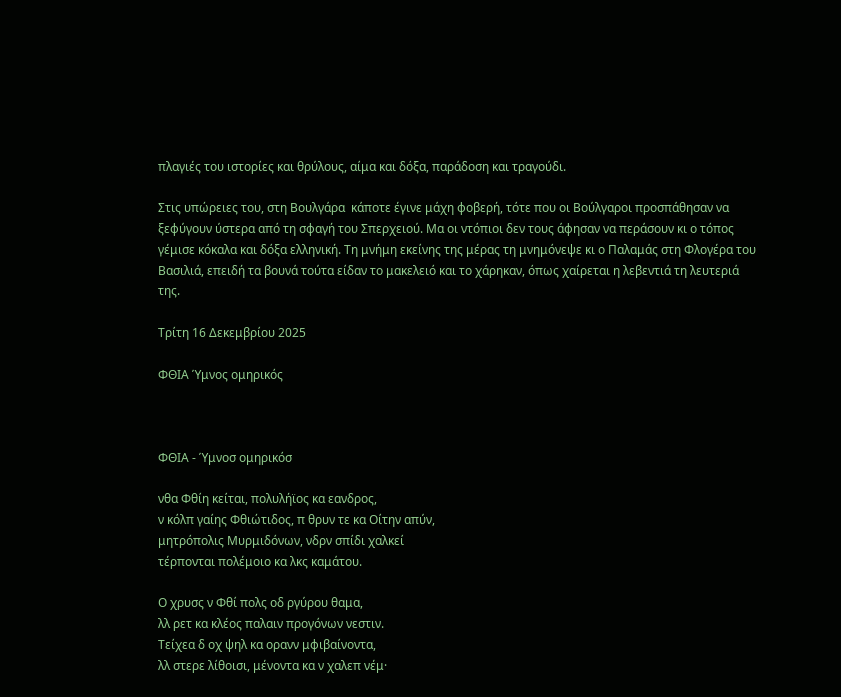πλαγιές του ιστορίες και θρύλους, αίμα και δόξα, παράδοση και τραγούδι.

Στις υπώρειες του, στη Βουλγάρα  κάποτε έγινε μάχη φοβερή, τότε που οι Βούλγαροι προσπάθησαν να ξεφύγουν ύστερα από τη σφαγή του Σπερχειού. Μα οι ντόπιοι δεν τους άφησαν να περάσουν κι ο τόπος γέμισε κόκαλα και δόξα ελληνική. Τη μνήμη εκείνης της μέρας τη μνημόνεψε κι ο Παλαμάς στη Φλογέρα του Βασιλιά, επειδή τα βουνά τούτα είδαν το μακελειό και το χάρηκαν, όπως χαίρεται η λεβεντιά τη λευτεριά της.

Τρίτη 16 Δεκεμβρίου 2025

ΦΘΙΑ Ύμνος ομηρικός



ΦΘΙΑ - Ύμνοσ ομηρικόσ

νθα Φθίη κείται, πολυλήϊος κα εανδρος,
ν κόλπ γαίης Φθιώτιδος, π θρυν τε κα Οίτην απύν,
μητρόπολις Μυρμιδόνων, νδρν σπίδι χαλκεί
τέρπονται πολέμοιο κα λκς καμάτου.

Ο χρυσς ν Φθί πολς οδ ργύρου θαμα,
λλ ρετ κα κλέος παλαιν προγόνων νεστιν.
Τείχεα δ οχ ψηλ κα ορανν μφιβαίνοντα,
λλ στερε λίθοισι, μένοντα κα ν χαλεπ νέμ·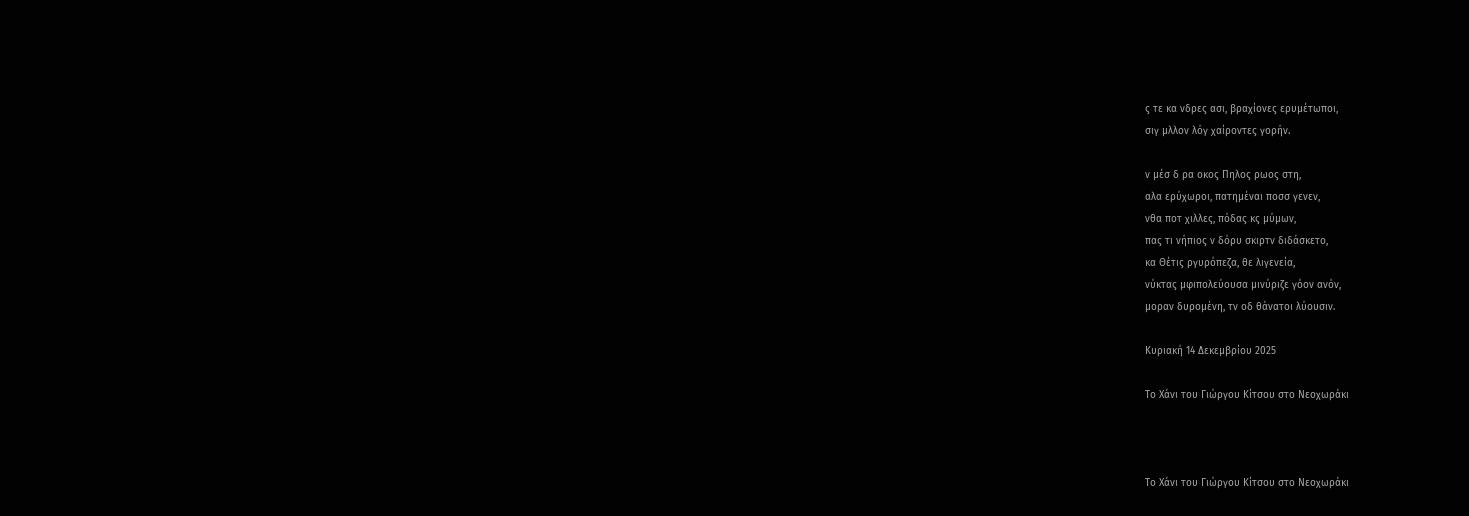ς τε κα νδρες ασι, βραχίονες ερυμέτωποι,
σιγ μλλον λόγ χαίροντες γορήν.

ν μέσ δ ρα οκος Πηλος ρωος στη,
αλα ερύχωροι, πατημέναι ποσσ γενεν,
νθα ποτ χιλλες, πόδας κς μύμων,
πας τι νήπιος ν δόρυ σκιρτν διδάσκετο,
κα Θέτις ργυρόπεζα, θε λιγενεία,
νύκτας μφιπολεύουσα μινύριζε γόον ανόν,
μοραν δυρομένη, τν οδ θάνατοι λύουσιν.

Κυριακή 14 Δεκεμβρίου 2025

Το Χάνι του Γιώργου Κίτσου στο Νεοχωράκι



Το Χάνι του Γιώργου Κίτσου στο Νεοχωράκι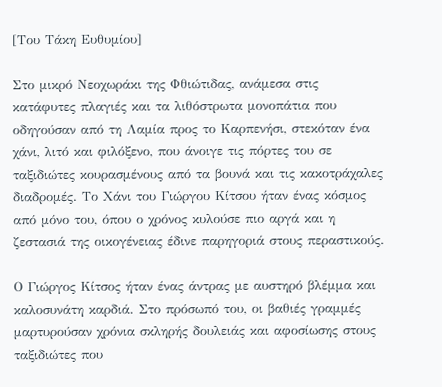[Του Τάκη Ευθυμίου]

Στο μικρό Νεοχωράκι της Φθιώτιδας, ανάμεσα στις κατάφυτες πλαγιές και τα λιθόστρωτα μονοπάτια που οδηγούσαν από τη Λαμία προς το Καρπενήσι, στεκόταν ένα χάνι, λιτό και φιλόξενο, που άνοιγε τις πόρτες του σε ταξιδιώτες κουρασμένους από τα βουνά και τις κακοτράχαλες διαδρομές. Το Χάνι του Γιώργου Κίτσου ήταν ένας κόσμος από μόνο του, όπου ο χρόνος κυλούσε πιο αργά και η ζεστασιά της οικογένειας έδινε παρηγοριά στους περαστικούς.

Ο Γιώργος Κίτσος ήταν ένας άντρας με αυστηρό βλέμμα και καλοσυνάτη καρδιά. Στο πρόσωπό του, οι βαθιές γραμμές μαρτυρούσαν χρόνια σκληρής δουλειάς και αφοσίωσης στους ταξιδιώτες που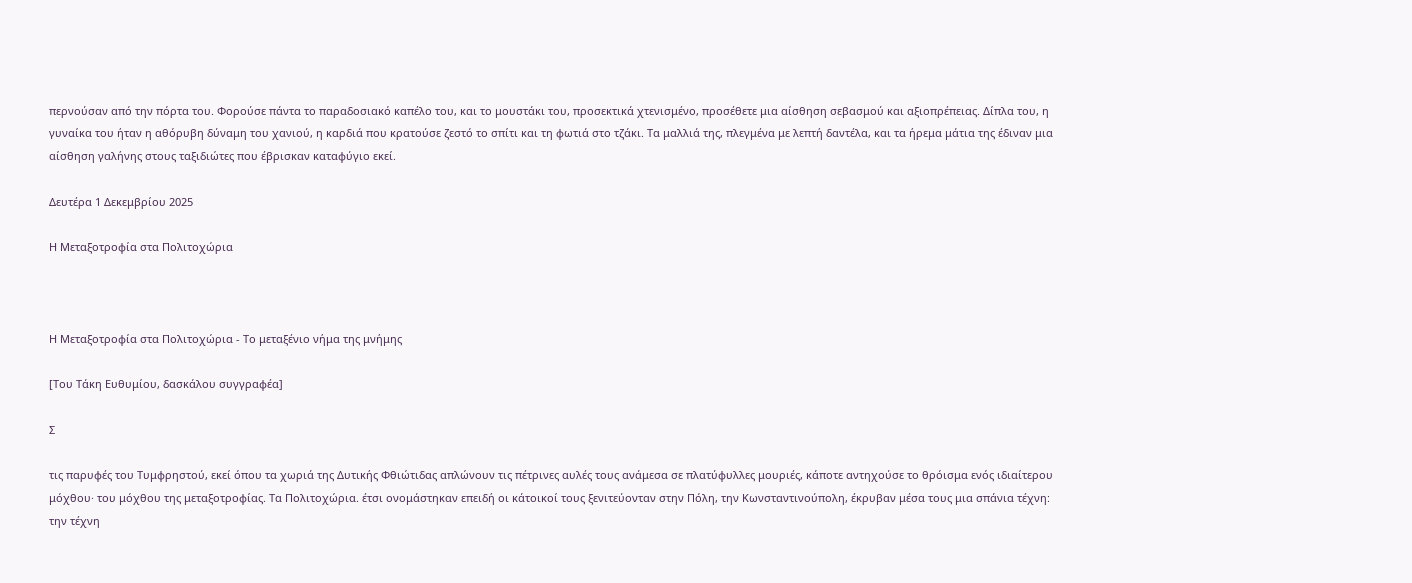περνούσαν από την πόρτα του. Φορούσε πάντα το παραδοσιακό καπέλο του, και το μουστάκι του, προσεκτικά χτενισμένο, προσέθετε μια αίσθηση σεβασμού και αξιοπρέπειας. Δίπλα του, η γυναίκα του ήταν η αθόρυβη δύναμη του χανιού, η καρδιά που κρατούσε ζεστό το σπίτι και τη φωτιά στο τζάκι. Τα μαλλιά της, πλεγμένα με λεπτή δαντέλα, και τα ήρεμα μάτια της έδιναν μια αίσθηση γαλήνης στους ταξιδιώτες που έβρισκαν καταφύγιο εκεί.

Δευτέρα 1 Δεκεμβρίου 2025

Η Μεταξοτροφία στα Πολιτοχώρια



Η Μεταξοτροφία στα Πολιτοχώρια - Το μεταξένιο νήμα της μνήμης

[Του Τάκη Ευθυμίου, δασκάλου συγγραφέα]

Σ

τις παρυφές του Τυμφρηστού, εκεί όπου τα χωριά της Δυτικής Φθιώτιδας απλώνουν τις πέτρινες αυλές τους ανάμεσα σε πλατύφυλλες μουριές, κάποτε αντηχούσε το θρόισμα ενός ιδιαίτερου μόχθου· του μόχθου της μεταξοτροφίας. Τα Πολιτοχώρια. έτσι ονομάστηκαν επειδή οι κάτοικοί τους ξενιτεύονταν στην Πόλη, την Κωνσταντινούπολη, έκρυβαν μέσα τους μια σπάνια τέχνη: την τέχνη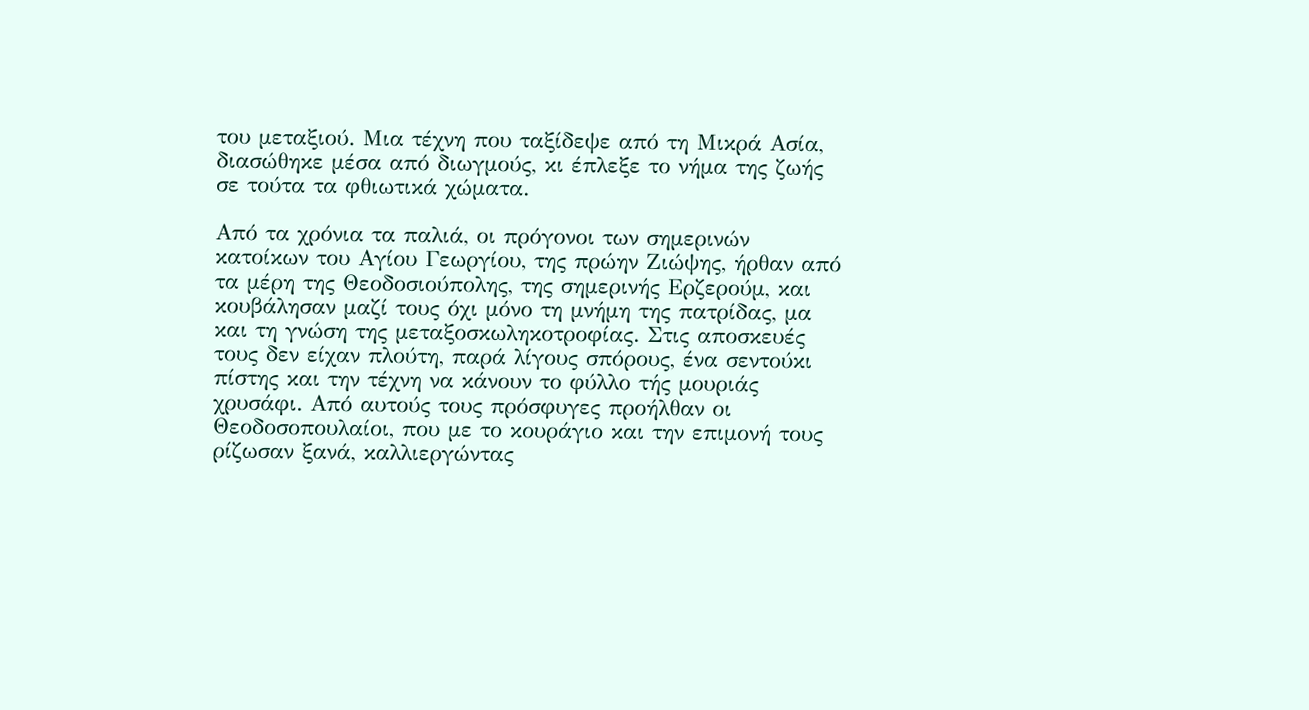του μεταξιού. Μια τέχνη που ταξίδεψε από τη Μικρά Ασία, διασώθηκε μέσα από διωγμούς, κι έπλεξε το νήμα της ζωής σε τούτα τα φθιωτικά χώματα.

Από τα χρόνια τα παλιά, οι πρόγονοι των σημερινών κατοίκων του Αγίου Γεωργίου, της πρώην Ζιώψης, ήρθαν από τα μέρη της Θεοδοσιούπολης, της σημερινής Ερζερούμ, και κουβάλησαν μαζί τους όχι μόνο τη μνήμη της πατρίδας, μα και τη γνώση της μεταξοσκωληκοτροφίας. Στις αποσκευές τους δεν είχαν πλούτη, παρά λίγους σπόρους, ένα σεντούκι πίστης και την τέχνη να κάνουν το φύλλο τής μουριάς χρυσάφι. Από αυτούς τους πρόσφυγες προήλθαν οι Θεοδοσοπουλαίοι, που με το κουράγιο και την επιμονή τους ρίζωσαν ξανά, καλλιεργώντας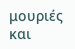μουριές και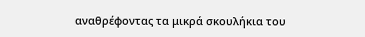αναθρέφοντας τα μικρά σκουλήκια του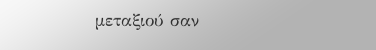μεταξιού σαν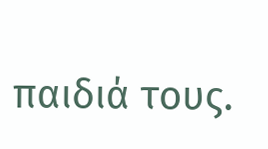παιδιά τους.